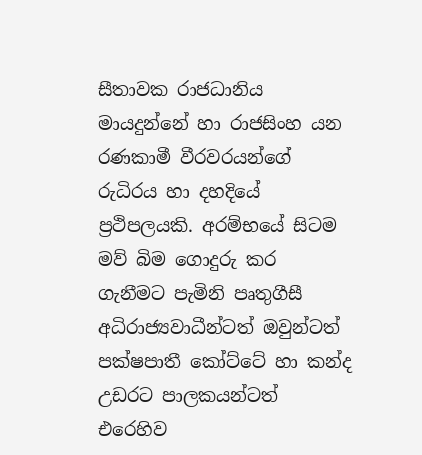සීතාවක රාජධානිය මායදුන්නේ හා රාජසිංහ යන රණකාමී වීරවරයන්ගේ රුධිරය හා දහදියේ ප්‍රථිපලයකි. අරම්භයේ සිටම මව් බිම ගොදුරු කර ගැනීමට පැමිනි පෘතුගීසී අධිරාජ්‍යවාධීන්ටත් ඔවුන්ටත් පක්ෂපාතී කෝට්ටේ හා කන්ද උඩරට පාලකයන්ටත් එරෙහිව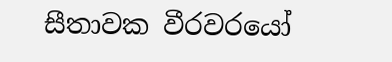සීතාවක වීරවරයෝ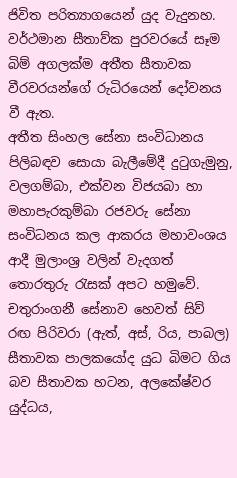ජිවිත පරිත්‍යාගයෙන් යුද වැදුනහ. වර්ථමාන සීතාව්ක පුරවරයේ සෑම බිම් අගලක්ම අතීත සීතාවක වීරවරයන්ගේ රුධිරයෙන් දෝවනය වී ඇත.
අතීත සිංහල සේනා සංවිධානය පිලිබඳව සොයා බැලීමේදී දු‍ටුගැමුනු, වලගම්බා, එක්වන විජයබා හා මහාපැරකුම්බා රජවරු සේනා සංවිධනය කල ආකරය මහාවංශය ආදී මුලාංශ්‍ර වලින් වැදගත් තොරතුරු ‍රැසක් අපට හමුවේ. චතුරාංගනී සේනාව හෙවත් සිව් රඟ පිරිවරා (ඇත්, අස්, රිය, පාබල) සීතාවක පාලකයෝද යුධ බිමට ගිය බව සීතාවක හටන, අලකේෂ්වර යුද්ධය,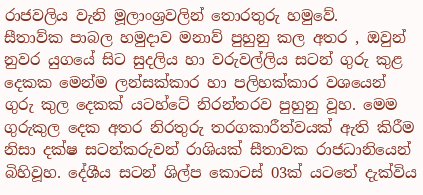රාජවලිය වැනි මූලාංශ්‍රවලින් තොරතුරු හමුවේ.
සීතාව්ක පාබල හමුදාව මනාව් පුහුනු කල අතර , ඔවුන් නුවර යුගයේ සිට සුදලිය හා වරුවල්ලිය සටන් ගුරු කුළ දෙකක මෙන්ම ලන්සක්කාර හා පලිහක්කාර වශයෙන් ගුරු කුල දෙකක් යටහ්ටේ නිරන්තරව පුහුනු වූහ. මෙම ගුරුකුල දෙක අතර නිරතුරු තරගකාරීත්වයක් ඇති කිරීම නිසා දක්ෂ සටන්කරුවන් රාශියක් සීතාවක රාජධානියෙන් බිහිවූහ. දේශීය සටන් ශිල්ප කොටස් 03ක් යටතේ දැක්විය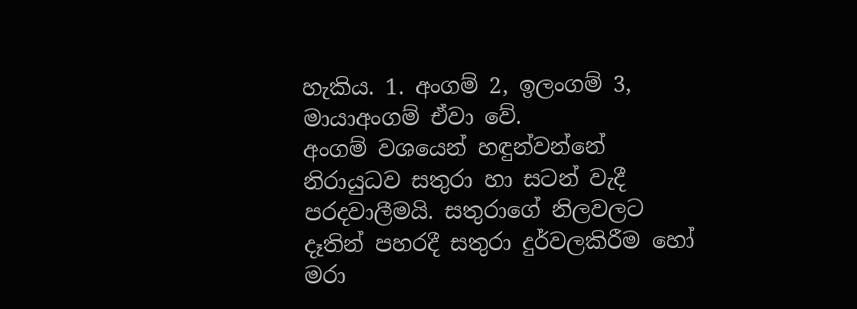හැකිය. 1. අංගම් 2, ඉලංගම් 3, මායාඅංගම් ඒවා වේ.
අංගම් වශයෙන් හඳුන්වන්නේ නිරායුධව සතුරා හා සටන් වැදී පරදවාලීමයි. සතුරාගේ නිලවලට දෑතින් පහරදී සතුරා දුර්වලකිරීම හෝ මරා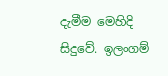දැමීම මෙහිදි සිදුවේ. ඉලංගම්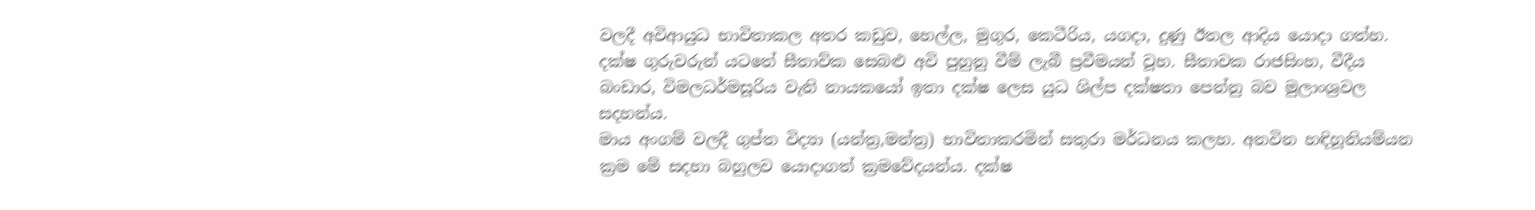වලදී අවිආයුධ භාවිතාකල අතර කඩුව, හෙල්ල, මුගුර, කෙටීරිය, යගදා, දුණු ඊතල ආදිය යොදා ගත්හ. දක්ෂ ගුරුවරුන් යටතේ සීතාව්ක සෙබළු අවි පුහුනු වීම් ලැබී ප්‍රවීමයන් වූහ. සීතාවක රාජසිංහ, වීදීය බංඩාර, විමලධර්මසූරිය වැනි නායකයෝ ඉතා දක්ෂ ලෙස යුධ ශිල්ප දක්ෂතා පෙන්නු බව මුලාංශ්‍රවල සදහන්ය.
මාය අංගම් වලදී ගුප්ත විද්‍යා (යන්ත්‍ර,මන්ත්‍ර) භාවිතාකරමින් සතුරා මර්ධනය කලහ. අනවින හඳිහූනියම්යන ක්‍රම මේ සදහා බහුලව යොදාගත් ක්‍රමවේදයන්ය. දක්ෂ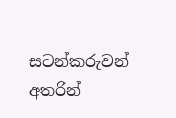සටන්කරුවන් අතරින්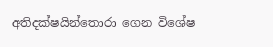අතිදක්ෂයින්තොරා ගෙන විශේෂ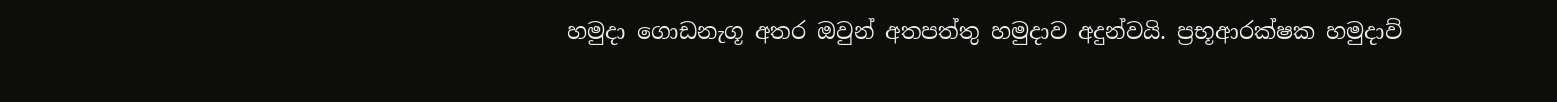හමුදා ගොඩනැගූ අතර ඔවුන් අතපත්තු හමුදාව අදුන්වයි. ප්‍රභූආරක්ෂක හමුදාව්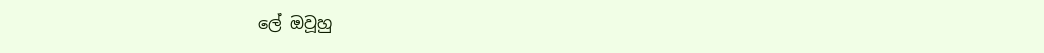ලේ ඔවූහු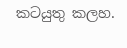කටයුතු කලහ.